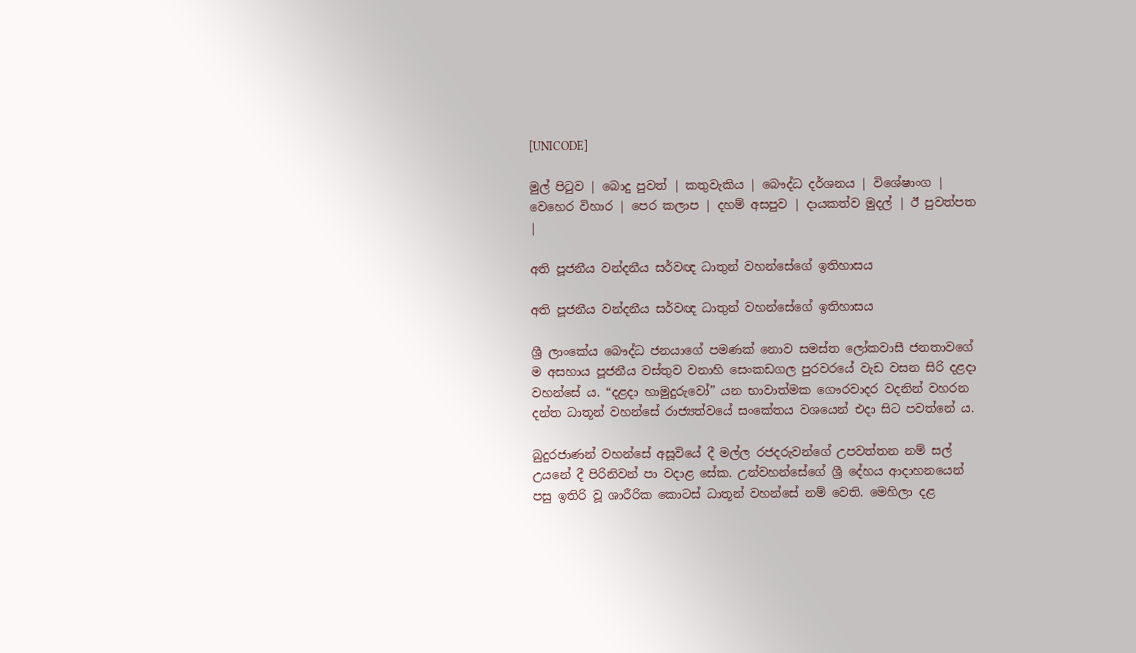[UNICODE]

මුල් පිටුව | බොදු පුවත් | කතුවැකිය | බෞද්ධ දර්ශනය | විශේෂාංග | වෙහෙර විහාර | පෙර කලාප | දහම් අසපුව | දායකත්ව මුදල් | ඊ පුවත්පත |

අති පූජනීය වන්දනීය සර්වඥ ධාතුන් වහන්සේගේ ඉතිහාසය

අති පූජනීය වන්දනීය සර්වඥ ධාතුන් වහන්සේගේ ඉතිහාසය

ශ්‍රී ලාංකේය බෞද්ධ ජනයාගේ පමණක් නොව සමස්ත ලෝකවාසී ජනතාවගේ ම අසහාය පූජනීය වස්තුව වනාහි සෙංකඩගල පුරවරයේ වැඩ වසන සිරි දළදා වහන්සේ ය. “දළදා හාමුදුරුවෝ” යන භාවාත්මක ගෞරවාදර වදනින් වහරන දන්ත ධාතූන් වහන්සේ රාජ්‍යත්වයේ සංකේතය වශයෙන් එදා සිට පවත්නේ ය.

බුදුරජාණන් වහන්සේ අසූවියේ දී මල්ල රජදරුවන්ගේ උපවත්තන නම් සල් උයනේ දී පිරිනිවන් පා වදාළ සේක. උන්වහන්සේගේ ශ්‍රී දේහය ආදාහනයෙන් පසු ඉතිරි වූ ශාරීරික කොටස් ධාතූන් වහන්සේ නම් වෙති. මෙහිලා දළ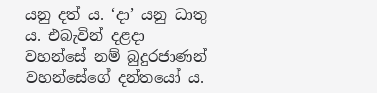යනු දත් ය. ‘දා’ යනු ධාතු ය. එබැවින් දළදා වහන්සේ නම් බුදුරජාණන් වහන්සේගේ දන්තයෝ ය.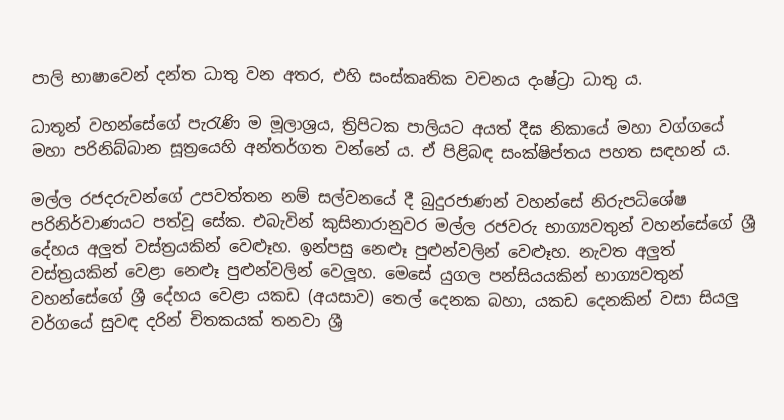පාලි භාෂාවෙන් දන්ත ධාතු වන අතර, එහි සංස්කෘතික වචනය දංෂ්ට්‍රා ධාතු ය.

ධාතූන් වහන්සේගේ පැරැණි ම මූලාශ්‍රය, ත්‍රිපිටක පාලියට අයත් දීඝ නිකායේ මහා වග්ගයේ මහා පරිනිබ්බාන සූත්‍රයෙහි අන්තර්ගත වන්නේ ය. ඒ පිළිබඳ සංක්ෂිප්තය පහත සඳහන් ය.

මල්ල රජදරුවන්ගේ උපවත්තන නම් සල්වනයේ දී බුදුරජාණන් වහන්සේ නිරුපධිශේෂ පරිනිර්වාණයට පත්වූ සේක. එබැවින් කුසිනාරානුවර මල්ල රජවරු භාග්‍යවතුන් වහන්සේගේ ශ්‍රී දේහය අලුත් වස්ත්‍රයකින් වෙළූහ. ඉන්පසු නෙළූ පුළුන්වලින් වෙළූහ. නැවත අලුත් වස්ත්‍රයකින් වෙළා නෙළූ පුළුන්වලින් වෙලූහ. මෙසේ යුගල පන්සියයකින් භාග්‍යවතුන් වහන්සේගේ ශ්‍රී දේහය වෙළා යකඩ (අයසාව) තෙල් දෙනක බහා, යකඩ දෙනකින් වසා සියලු වර්ගයේ සුවඳ දරින් චිතකයක් තනවා ශ්‍රී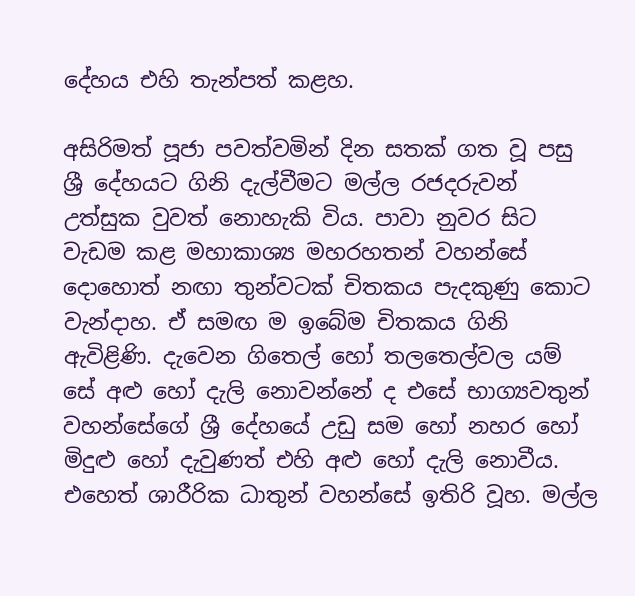දේහය එහි තැන්පත් කළහ.

අසිරිමත් පූජා පවත්වමින් දින සතක් ගත වූ පසු ශ්‍රී දේහයට ගිනි දැල්වීමට මල්ල රජදරුවන් උත්සුක වුවත් නොහැකි විය. පාවා නුවර සිට වැඩම කළ මහාකාශ්‍ය මහරහතන් වහන්සේ දොහොත් නඟා තුන්වටක් චිතකය පැදකුණු කොට වැන්දාහ. ඒ සමඟ ම ඉබේම චිතකය ගිනි ඇවිළිණි. දැවෙන ගිතෙල් හෝ තලතෙල්වල යම් සේ අළු හෝ දැලි නොවන්නේ ද එසේ භාග්‍යවතුන් වහන්සේගේ ශ්‍රී දේහයේ උඩු සම හෝ නහර හෝ මිදුළු හෝ දැවුණත් එහි අළු හෝ දැලි නොවීය. එහෙත් ශාරීරික ධාතුන් වහන්සේ ඉතිරි වූහ. මල්ල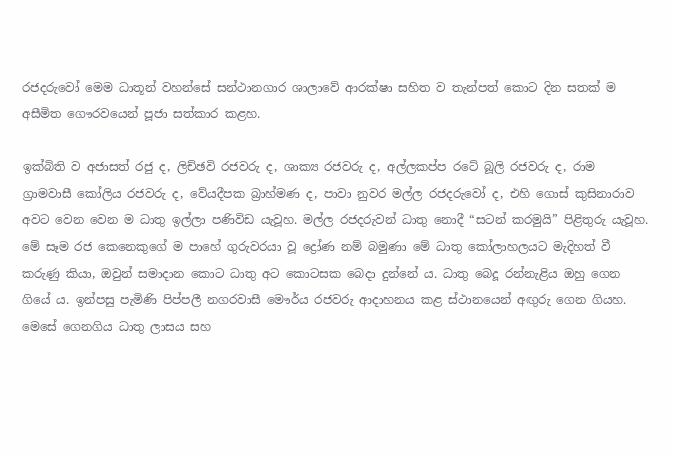රජදරුවෝ මෙම ධාතූන් වහන්සේ සන්ථානගාර ශාලාවේ ආරක්ෂා සහිත ව තැන්පත් කොට දින සතක් ම අසීමිත ගෞරවයෙන් පූජා සත්කාර කළහ.

ඉක්බිති ව අජාසත් රජු ද, ලිච්ඡවි රජවරු ද, ශාක්‍ය රජවරු ද, අල්ලකප්ප රටේ බූලි රජවරු ද, රාම ග්‍රාමවාසී කෝලිය රජවරු ද, වේයදීපක බ්‍රාහ්මණ ද, පාවා නුවර මල්ල රජදරුවෝ ද, එහි ගොස් කුසිනාරාව අවට වෙන වෙන ම ධාතු ඉල්ලා පණිවිඩ යැවූහ. මල්ල රජදරුවන් ධාතු නොදී “සටන් කරමුයි” පිළිතුරු යැවූහ. මේ සෑම රජ කෙනෙකුගේ ම පාහේ ගුරුවරයා වූ ද්‍රෝණ නම් බමුණා මේ ධාතු කෝලාහලයට මැදිහත් වී කරුණු කියා, ඔවුන් සමාදාන කොට ධාතු අට කොටසක බෙදා දුන්නේ ය. ධාතු බෙදූ රන්නැළිය ඔහු ගෙන ගියේ ය. ඉන්පසු පැමිණි පිප්පලී නගරවාසී මෞර්ය රජවරු ආදාහනය කළ ස්ථානයෙන් අඟුරු ගෙන ගියහ. මෙසේ ගෙනගිය ධාතු ලාසය සහ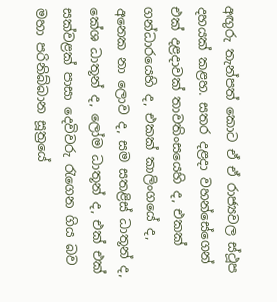අඟුරු තැන්පත් කොට ඒ ඒ රාජ්‍යවල ස්ථූප දහයක් කළහ. සතර දළදා වහන්සේගෙන් එක් දළදාවක් තාවතිංසයෙහි ද, එකක් ගන්ධාරයෙහි ද, එකක් කාලිංගයේ ද, අනෙක නා ලොව ද, සම සතළිස් ධාතූන් ද, කේශ ධාතූන් ද, ලෝම ධාතූන් ද, එක් එක් සක්වළක් පාසා දෙවිවරු රැගෙන ගිය බව මහා පරිනිබ්බාන සූත්‍රයේ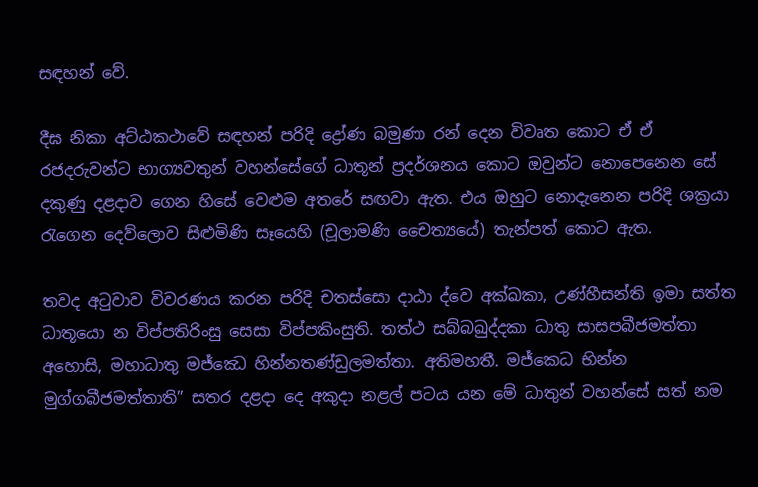සඳහන් වේ.

දීඝ නිකා අට්ඨකථාවේ සඳහන් පරිදි ද්‍රෝණ බමුණා රන් දෙන විවෘත කොට ඒ ඒ රජදරුවන්ට භාග්‍යවතුන් වහන්සේගේ ධාතූන් ප්‍රදර්ශනය කොට ඔවුන්ට නොපෙනෙන සේ දකුණු දළදාව ගෙන හිසේ වෙළුම අතරේ සඟවා ඇත. එය ඔහුට නොදැනෙන පරිදි ශක්‍රයා රැගෙන දෙව්ලොව සිළුමිණි සෑයෙහි (චූලාමණි චෛත්‍යයේ) තැන්පත් කොට ඇත.

තවද අටුවාව විවරණය කරන පරිදි චතස්සො දාඨා ද්වෙ අක්ඛකා, උණ්හීසන්ති ඉමා සත්ත ධාතූයො න විප්පතිරිංසු සෙසා විප්පකිංසුති. තත්ථ සබ්බඛුද්දකා ධාතු සාසපබීජමත්තා අහොසි, මහාධාතු මජ්ඣෙ හින්නතණ්ඩුලමත්තා. අතිමහතී. මජ්කෙධ භින්න මුග්ගබීජමත්තාති” සතර දළදා දෙ අකුදා නළල් පටය යන මේ ධාතුන් වහන්සේ සත් නම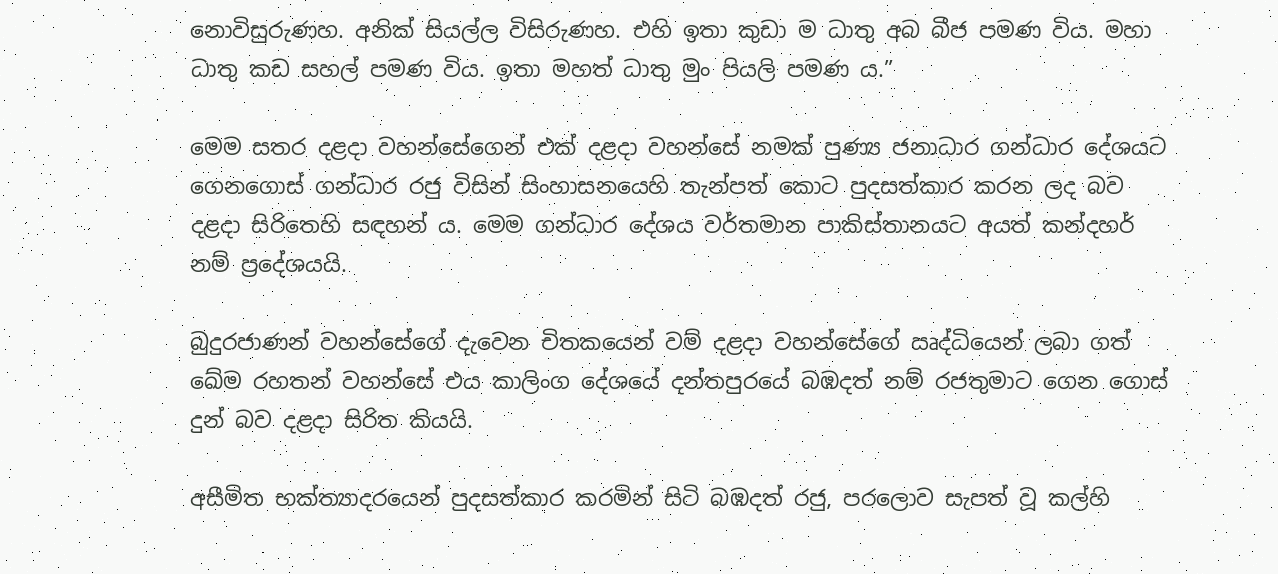නොවිසුරුණහ. අනික් සියල්ල විසිරුණහ. එහි ඉතා කුඩා ම ධාතු අබ බීජ පමණ විය. මහා ධාතු කඩ සහල් පමණ විය. ඉතා මහත් ධාතු මුං පියලි පමණ ය.”

මෙම සතර දළදා වහන්සේගෙන් එක් දළදා වහන්සේ නමක් පුණ්‍ය ජනාධාර ගන්ධාර දේශයට ගෙනගොස් ගන්ධාර රජු විසින් සිංහාසනයෙහි තැන්පත් කොට පුදසත්කාර කරන ලද බව දළදා සිරිතෙහි සඳහන් ය. මෙම ගන්ධාර දේශය වර්තමාන පාකිස්තානයට අයත් කන්දහර් නම් ප්‍රදේශයයි.

බුදුරජාණන් වහන්සේගේ දැවෙන චිතකයෙන් වම් දළදා වහන්සේගේ ඍද්ධියෙන් ලබා ගත් ඛේම රහතන් වහන්සේ එය කාලිංග දේශයේ දන්තපුරයේ බඹදත් නම් රජතුමාට ගෙන ගොස් දුන් බව දළදා සිරිත කියයි.

අසීමිත භක්ත්‍යාදරයෙන් පුදසත්කාර කරමින් සිටි බඹදත් රජු, පරලොව සැපත් වූ කල්හි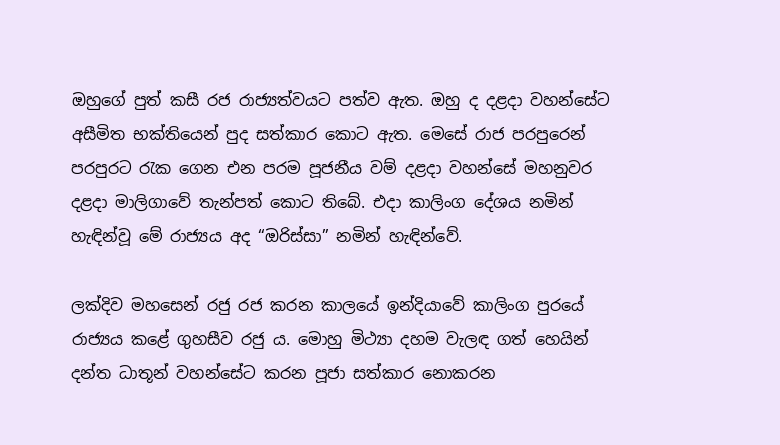ඔහුගේ පුත් කසී රජ රාජ්‍යත්වයට පත්ව ඇත. ඔහු ද දළදා වහන්සේට අසීමිත භක්තියෙන් පුද සත්කාර කොට ඇත. මෙසේ රාජ පරපුරෙන් පරපුරට රැක ගෙන එන පරම පූජනීය වම් දළදා වහන්සේ මහනුවර දළදා මාලිගාවේ තැන්පත් කොට තිබේ. එදා කාලිංග දේශය නමින් හැඳින්වූ මේ රාජ්‍යය අද “ඔරිස්සා” නමින් හැඳින්වේ.

ලක්දිව මහසෙන් රජු රජ කරන කාලයේ ඉන්දියාවේ කාලිංග පුරයේ රාජ්‍යය කළේ ගුහසීව රජු ය. මොහු මිථ්‍යා දහම වැලඳ ගත් හෙයින් දන්ත ධාතූන් වහන්සේට කරන පූජා සත්කාර නොකරන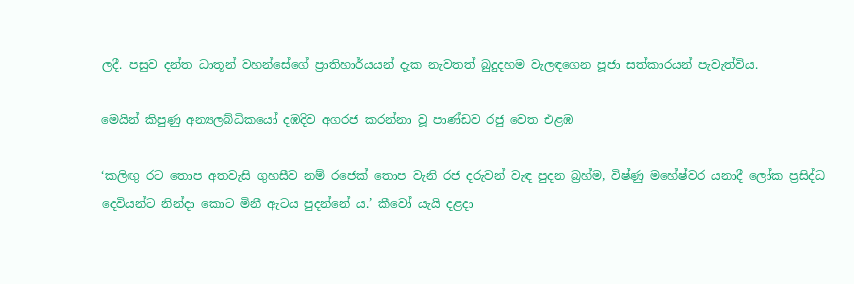ලදී. පසුව දන්ත ධාතූන් වහන්සේගේ ප්‍රාතිහාර්යයන් දැක නැවතත් බුදුදහම වැලඳගෙන පූජා සත්කාරයන් පැවැත්විය.

මෙයින් කිපුණු අන්‍යලබ්ධිකයෝ දඹදිව අගරජ කරන්නා වූ පාණ්ඩව රජු වෙත එළඹ

‘කලිඟු රට තොප අතවැසි ගුහසීව නම් රජෙක් තොප වැනි රජ දරුවන් වැඳ පුදන බ්‍රහ්ම, විෂ්ණු මහේෂ්වර යනාදී ලෝක ප්‍රසිද්ධ දෙවියන්ට නින්දා කොට මිනී ඇටය පුදන්නේ ය.’ කීවෝ යැයි දළදා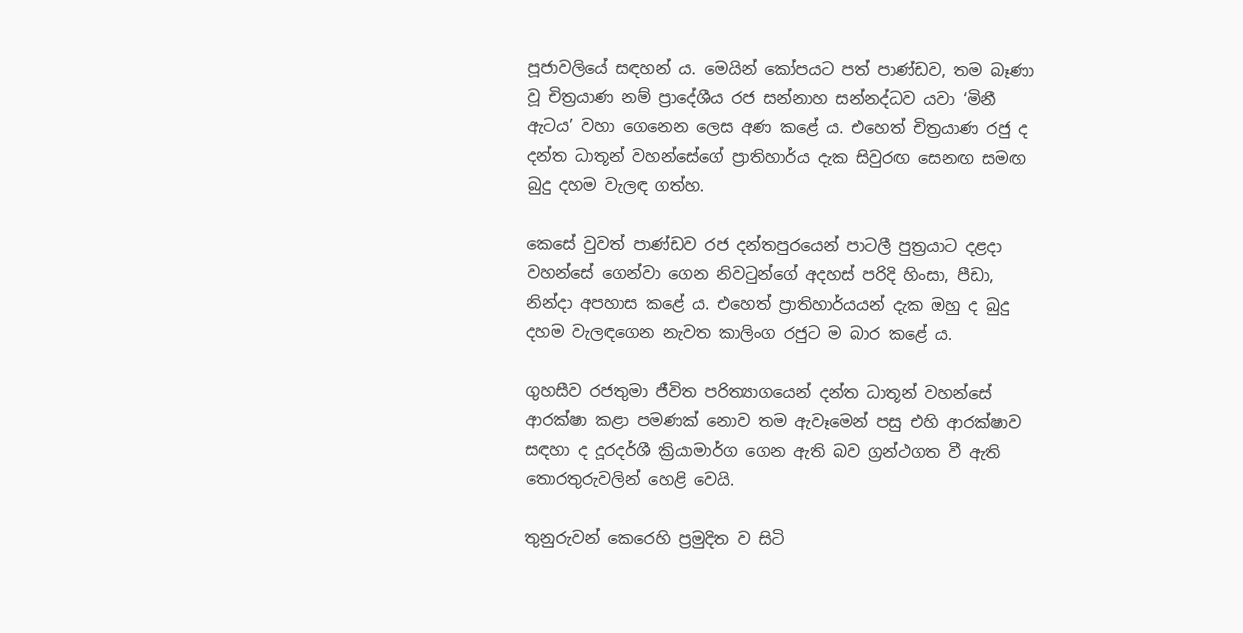පූජාවලියේ සඳහන් ය. මෙයින් කෝපයට පත් පාණ්ඩව, තම බෑණා වූ චිත්‍රයාණ නම් ප්‍රාදේශීය රජ සන්නාහ සන්නද්ධව යවා ‘මිනී ඇටය’ වහා ගෙනෙන ලෙස අණ කළේ ය. එහෙත් චිත්‍රයාණ රජු ද දන්ත ධාතූන් වහන්සේගේ ප්‍රාතිහාර්ය දැක සිවුරඟ සෙනඟ සමඟ බුදු දහම වැලඳ ගත්හ.

කෙසේ වුවත් පාණ්ඩව රජ දන්තපුරයෙන් පාටලී පුත්‍රයාට දළදා වහන්සේ ගෙන්වා ගෙන නිවටුන්ගේ අදහස් පරිදි හිංසා, පීඩා, නින්දා අපහාස කළේ ය. එහෙත් ප්‍රාතිහාර්යයන් දැක ඔහු ද බුදු දහම වැලඳගෙන නැවත කාලිංග රජුට ම බාර කළේ ය.

ගුහසීව රජතුමා ජීවිත පරිත්‍යාගයෙන් දන්ත ධාතූන් වහන්සේ ආරක්ෂා කළා පමණක් නොව තම ඇවෑමෙන් පසු එහි ආරක්ෂාව සඳහා ද දූරදර්ශී ක්‍රියාමාර්ග ගෙන ඇති බව ග්‍රන්ථගත වී ඇති තොරතුරුවලින් හෙළි වෙයි.

තුනුරුවන් කෙරෙහි ප්‍රමුදිත ව සිටි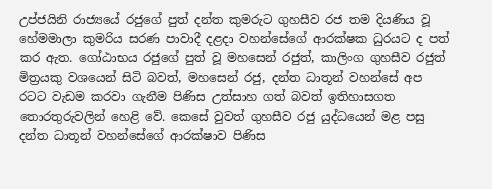උප්ජයිනි රාජ්‍යයේ රජුගේ පුත් දන්ත කුමරුට ගුහසීව රජ තම දියණිය වූ හේමමාලා කුමරිය සරණ පාවාදී දළදා වහන්සේගේ ආරක්ෂක ධුරයට ද පත් කර ඇත. ගෝඨාභය රජුගේ පුත් වූ මහසෙන් රජුත්, කාලිංග ගුහසීව රජුත් මිත්‍රයකු වශයෙන් සිටි බවත්, මහසෙන් රජු, දන්ත ධාතූන් වහන්සේ අප රටට වැඩම කරවා ගැනීම පිණිස උත්සාහ ගත් බවත් ඉතිහාසගත තොරතුරුවලින් හෙළි වේ. කෙසේ වුවත් ගුහසීව රජු යුද්ධයෙන් මළ පසු දන්ත ධාතූන් වහන්සේගේ ආරක්ෂාව පිණිස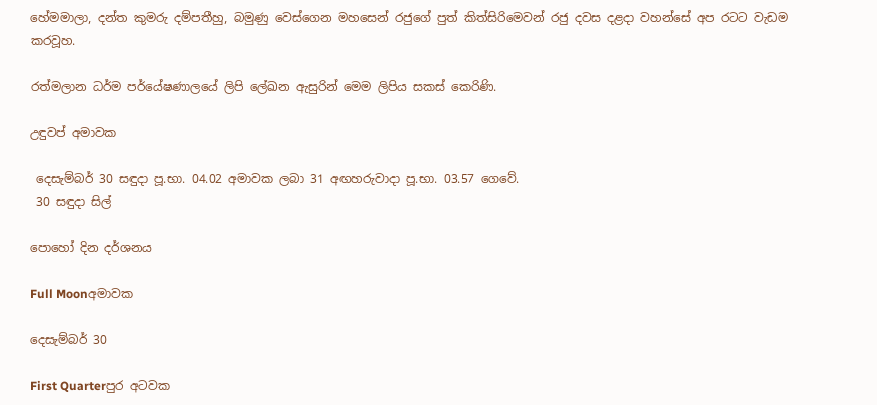හේමමාලා, දන්ත කුමරු දම්පතීහු, බමුණු වෙස්ගෙන මහසෙන් රජුගේ පුත් කිත්සිරිමෙවන් රජු දවස දළදා වහන්සේ අප රටට වැඩම කරවූහ.

රත්මලාන ධර්ම පර්යේෂණාලයේ ලිපි ලේඛන ඇසුරින් මෙම ලිපිය සකස් කෙරිණි.

උඳුවප් අමාවක

 දෙසැම්බර් 30 සඳුදා පූ.භා. 04.02 අමාවක ලබා 31 අඟහරුවාදා පූ.භා. 03.57 ගෙවේ.
 30 සඳුදා සිල්

පොහෝ දින දර්ශනය

Full Moonඅමාවක

දෙසැම්බර් 30

First Quarterපුර අටවක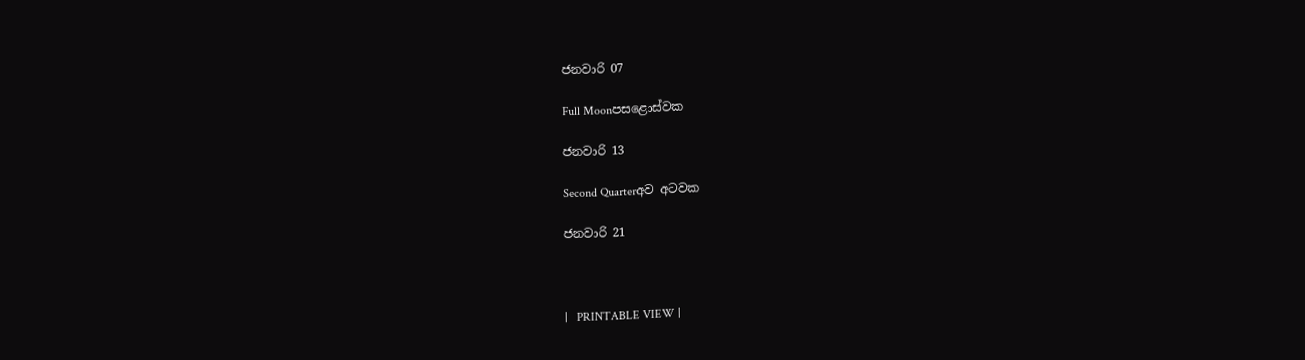ජනවාරි 07

Full Moonපසළොස්වක

ජනවාරි 13

Second Quarterඅව අටවක

ජනවාරි 21



|   PRINTABLE VIEW |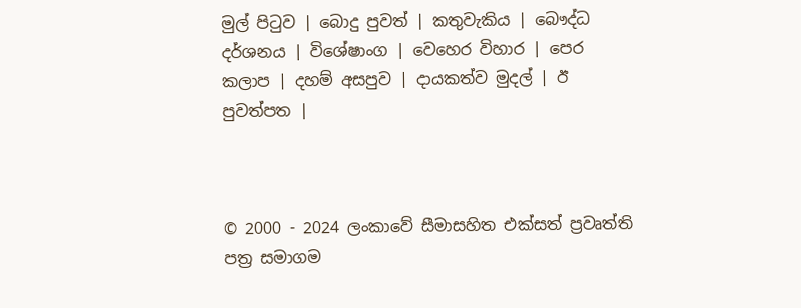මුල් පිටුව | බොදු පුවත් | කතුවැකිය | බෞද්ධ දර්ශනය | විශේෂාංග | වෙහෙර විහාර | පෙර කලාප | දහම් අසපුව | දායකත්ව මුදල් | ඊ පුවත්පත |



© 2000 - 2024 ලංකාවේ සීමාසහිත එක්සත් ප්‍රවෘත්ති පත්‍ර සමාගම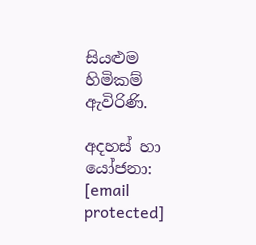සියළුම හිමිකම් ඇවිරිණි.

අදහස් හා යෝජනා: [email protected]